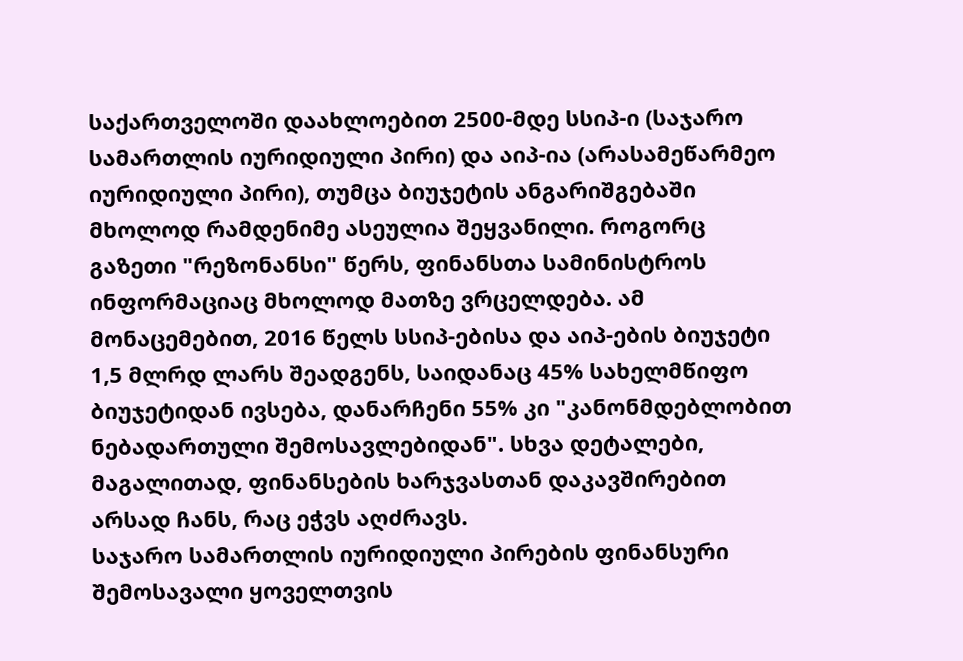საქართველოში დაახლოებით 2500-მდე სსიპ-ი (საჯარო სამართლის იურიდიული პირი) და აიპ-ია (არასამეწარმეო იურიდიული პირი), თუმცა ბიუჯეტის ანგარიშგებაში მხოლოდ რამდენიმე ასეულია შეყვანილი. როგორც გაზეთი "რეზონანსი" წერს, ფინანსთა სამინისტროს ინფორმაციაც მხოლოდ მათზე ვრცელდება. ამ მონაცემებით, 2016 წელს სსიპ-ებისა და აიპ-ების ბიუჯეტი 1,5 მლრდ ლარს შეადგენს, საიდანაც 45% სახელმწიფო ბიუჯეტიდან ივსება, დანარჩენი 55% კი "კანონმდებლობით ნებადართული შემოსავლებიდან". სხვა დეტალები, მაგალითად, ფინანსების ხარჯვასთან დაკავშირებით არსად ჩანს, რაც ეჭვს აღძრავს.
საჯარო სამართლის იურიდიული პირების ფინანსური შემოსავალი ყოველთვის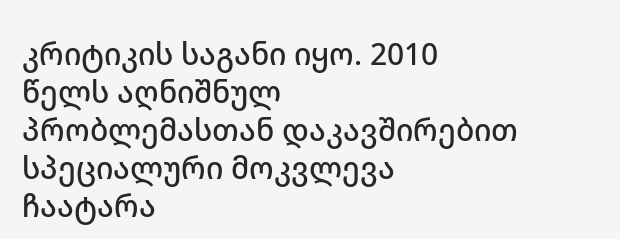კრიტიკის საგანი იყო. 2010 წელს აღნიშნულ პრობლემასთან დაკავშირებით სპეციალური მოკვლევა ჩაატარა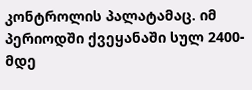კონტროლის პალატამაც. იმ პერიოდში ქვეყანაში სულ 2400-მდე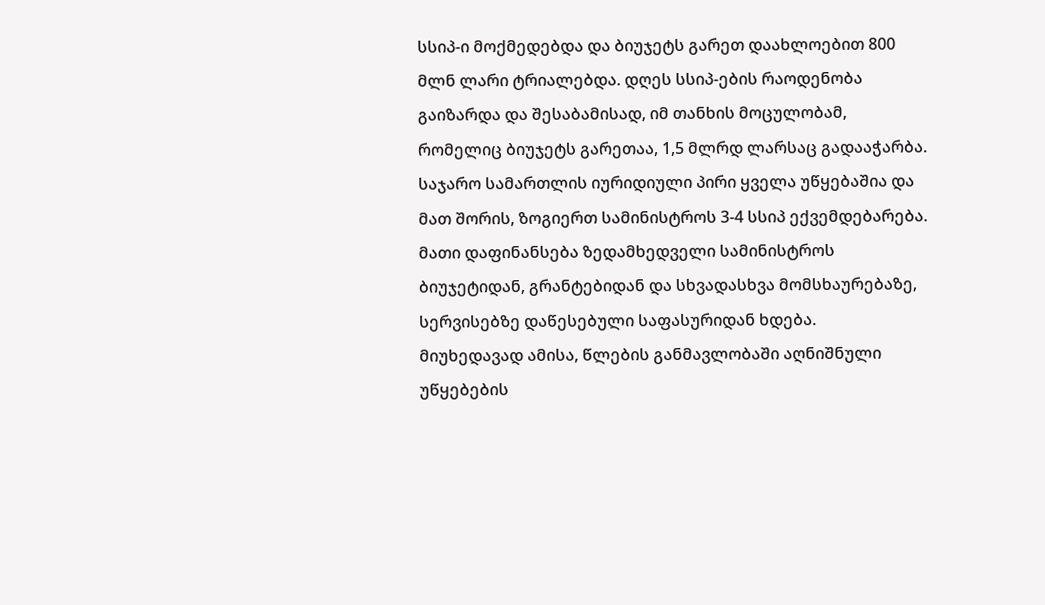სსიპ-ი მოქმედებდა და ბიუჯეტს გარეთ დაახლოებით 800 მლნ ლარი ტრიალებდა. დღეს სსიპ-ების რაოდენობა გაიზარდა და შესაბამისად, იმ თანხის მოცულობამ, რომელიც ბიუჯეტს გარეთაა, 1,5 მლრდ ლარსაც გადააჭარბა. საჯარო სამართლის იურიდიული პირი ყველა უწყებაშია და მათ შორის, ზოგიერთ სამინისტროს 3-4 სსიპ ექვემდებარება. მათი დაფინანსება ზედამხედველი სამინისტროს ბიუჯეტიდან, გრანტებიდან და სხვადასხვა მომსხაურებაზე, სერვისებზე დაწესებული საფასურიდან ხდება.
მიუხედავად ამისა, წლების განმავლობაში აღნიშნული უწყებების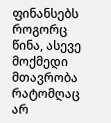ფინანსებს როგორც წინა, ასევე მოქმედი მთავრობა რატომღაც არ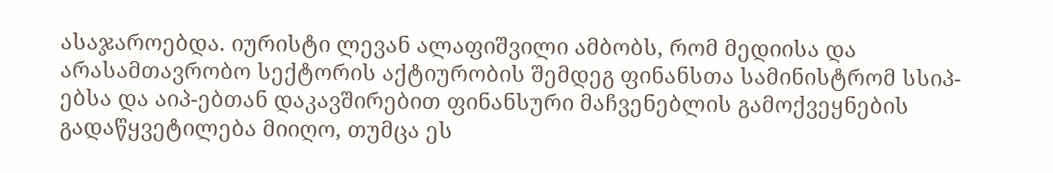ასაჯაროებდა. იურისტი ლევან ალაფიშვილი ამბობს, რომ მედიისა და არასამთავრობო სექტორის აქტიურობის შემდეგ ფინანსთა სამინისტრომ სსიპ-ებსა და აიპ-ებთან დაკავშირებით ფინანსური მაჩვენებლის გამოქვეყნების გადაწყვეტილება მიიღო, თუმცა ეს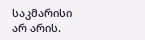საკმარისი არ არის.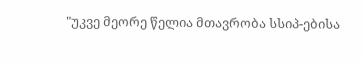"უკვე მეორე წელია მთავრობა სსიპ-ებისა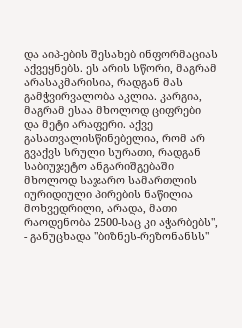და აიპ-ების შესახებ ინფორმაციას აქვეყნებს. ეს არის სწორი, მაგრამ არასაკმარისია, რადგან მას გამჭვირვალობა აკლია. კარგია, მაგრამ ესაა მხოლოდ ციფრები და მეტი არაფერი. აქვე გასათვალისწინებელია, რომ არ გვაქვს სრული სურათი, რადგან საბიუჯეტო ანგარიშგებაში მხოლოდ საჯარო სამართლის იურიდიული პირების ნაწილია მოხვედრილი, არადა, მათი რაოდენობა 2500-საც კი აჭარბებს", - განუცხადა "ბიზნეს-რეზონანსს"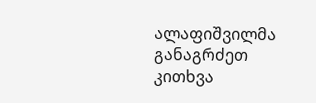ალაფიშვილმა განაგრძეთ კითხვა